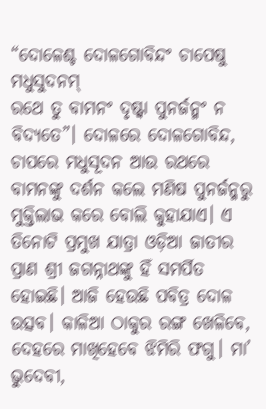“ଦୋଳେଶ୍ଚ ଦୋଳଗୋବିନ୍ଦଂ ଚାପେଷୁ ମଧୁସୁଦନମ୍
ରଥେ ତୁ ବାମନଂ ଦୃଷ୍ଟ୍ବା ପୁନର୍ଜନ୍ମଂ ନ ବିଦ୍ୟତେ”। ଦୋଳରେ ଦୋଳଗୋବିନ୍ଦ, ଚାପରେ ମଧୁସୂଦନ ଆଉ ରଥରେ ବାମନଙ୍କୁ ଦର୍ଶନ କଲେ ମଣିଷ ପୁନର୍ଜନ୍ମରୁ ମୁକ୍ତିଲାଭ କରେ ବୋଲି କୁହାଯାଏ। ଏ ତିନୋଟି ପ୍ରମୁଖ ଯାତ୍ରା ଓଡ଼ିଆ ଜାତୀର ପ୍ରାଣ ଶ୍ରୀ ଜଗନ୍ନାଥଙ୍କୁ ହିଁ ସମର୍ପିତ ହୋଇଛି। ଆଜି ହେଉଛି ପବିତ୍ର ଦୋଳ ଉତ୍ସବ। କାଳିଆ ଠାକୁର ରଙ୍ଗ ଖେଳିବେ, ଦେହରେ ମାଖିହେବେ ଝିମିରି ଫଗୁ। ମା’ ଭୁଦେବୀ,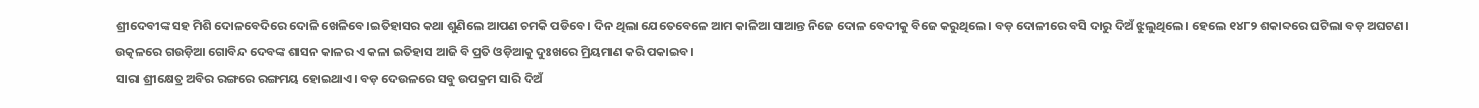ଶ୍ରୀଦେବୀଙ୍କ ସହ ମିଶି ଦୋଳବେଦିରେ ଦୋଳି ଖେଳିବେ।ଇତିହାସର କଥା ଶୁଣିଲେ ଆପଣ ଚମକି ପଡିବେ। ଦିନ ଥିଲା ଯେତେବେଳେ ଆମ କାଳିଆ ସାଆନ୍ତ ନିଜେ ଦୋଳ ବେଦୀକୁ ବିଜେ କରୁଥିଲେ। ବଡ଼ ଦୋଳୀରେ ବସି ଦାରୁ ଦିଅଁ ଝୁଲୁଥିଲେ। ହେଲେ ୧୪୮୨ ଶକାବ୍ଦରେ ଘଟିଲା ବଡ଼ ଅଘଟଣ। ଉତ୍କଳରେ ଗଉଡ଼ିଆ ଗୋବିନ୍ଦ ଦେବଙ୍କ ଶାସନ କାଳର ଏ କଳା ଇତିହାସ ଆଜି ବି ପ୍ରତି ଓଡ଼ିଆକୁ ଦୁଃଖରେ ମ୍ରିୟମାଣ କରି ପକାଇବ।
ସାରା ଶ୍ରୀକ୍ଷେତ୍ର ଅବିର ରଙ୍ଗରେ ରଙ୍ଗମୟ ହୋଇଥାଏ। ବଡ଼ ଦେଉଳରେ ସବୁ ଉପକ୍ରମ ସାରି ଦିଅଁ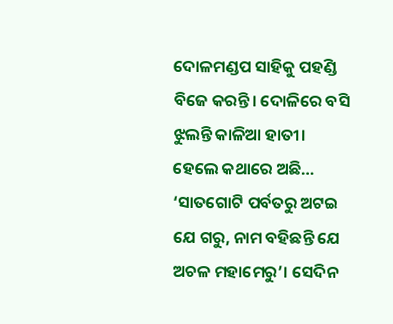ଦୋଳମଣ୍ଡପ ସାହିକୁ ପହଣ୍ଡି ବିଜେ କରନ୍ତି। ଦୋଳିରେ ବସି ଝୁଲନ୍ତି କାଳିଆ ହାତୀ। ହେଲେ କଥାରେ ଅଛି…
‘ସାତଗୋଟି ପର୍ବତରୁ ଅଟଇ ଯେ ଗରୁ, ନାମ ବହିଛନ୍ତି ଯେ ଅଚଳ ମହାମେରୁ’। ସେଦିନ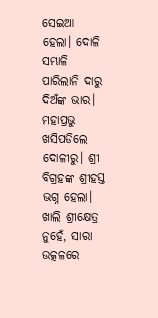ସେଇଆ ହେଲା। ଦୋଳି ସମ୍ଭାଳି ପାରିଲାନି ଦାରୁ ଦିଅଁଙ୍କ ଭାର। ମହାପ୍ରଭୁ ଖସିପଡିଲେ ଦୋଳୀରୁ। ଶ୍ରୀ ବିଗ୍ରହଙ୍କ ଶ୍ରୀହସ୍ତ ଭଗ୍ନ ହେଲା। ଖାଲି ଶ୍ରୀକ୍ଷେତ୍ର ନୁହେଁ, ସାରା ଉତ୍କଳରେ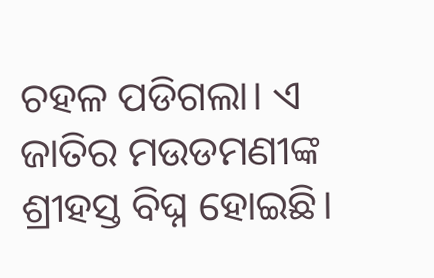ଚହଳ ପଡିଗଲା। ଏ ଜାତିର ମଉଡମଣୀଙ୍କ ଶ୍ରୀହସ୍ତ ବିଘ୍ନ ହୋଇଛି।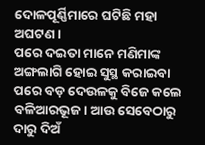ଦୋଳପୂର୍ଣ୍ଣିମାରେ ଘଟିଛି ମହା ଅଘଟଣ।
ପରେ ଦଇତା ମାନେ ମଣିମାଙ୍କ ଅଙ୍ଗଲାଗି ହୋଇ ସୁସ୍ଥ କରାଇବା ପରେ ବଡ଼ ଦେଉଳକୁ ବିଜେ କଲେ ବଳିଆରଭୂଜ। ଆଉ ସେବେଠାରୁ ଦାରୁ ଦିଅଁ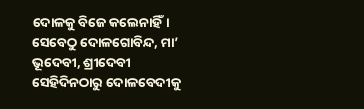ଦୋଳକୁ ବିଜେ କଲେନାହିଁ। ସେବେଠୁ ଦୋଳଗୋବିନ୍ଦ, ମା’ ଭୂଦେବୀ, ଶ୍ରୀଦେବୀ ସେହିଦିନଠାରୁ ଦୋଳବେଦୀକୁ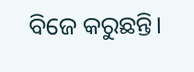ବିଜେ କରୁଛନ୍ତି।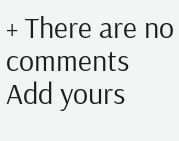+ There are no comments
Add yours